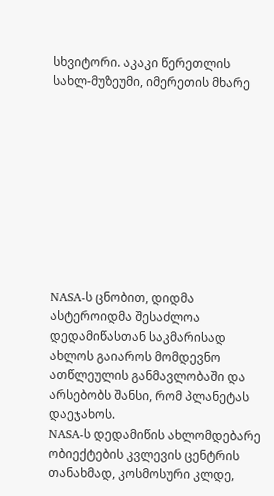სხვიტორი. აკაკი წერეთლის სახლ-მუზეუმი, იმერეთის მხარე










NASA-ს ცნობით, დიდმა ასტეროიდმა შესაძლოა დედამიწასთან საკმარისად ახლოს გაიაროს მომდევნო ათწლეულის განმავლობაში და არსებობს შანსი, რომ პლანეტას დაეჯახოს.
NASA-ს დედამიწის ახლომდებარე ობიექტების კვლევის ცენტრის თანახმად, კოსმოსური კლდე,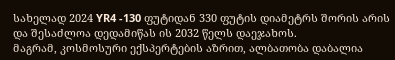სახელად 2024 YR4 -130 ფუტიდან 330 ფუტის დიამეტრს შორის არის და შესაძლოა დედამიწას ის 2032 წელს დაეჯახოს.
მაგრამ, კოსმოსური ექსპერტების აზრით, ალბათობა დაბალია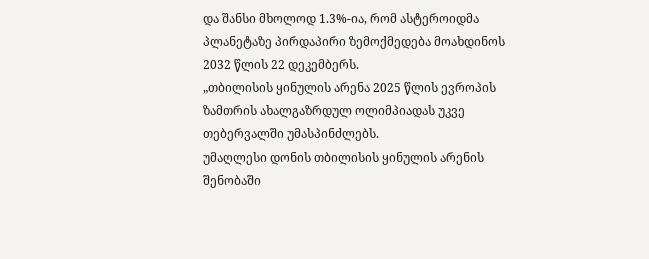და შანსი მხოლოდ 1.3%-ია, რომ ასტეროიდმა პლანეტაზე პირდაპირი ზემოქმედება მოახდინოს 2032 წლის 22 დეკემბერს.
„თბილისის ყინულის არენა 2025 წლის ევროპის ზამთრის ახალგაზრდულ ოლიმპიადას უკვე თებერვალში უმასპინძლებს.
უმაღლესი დონის თბილისის ყინულის არენის შენობაში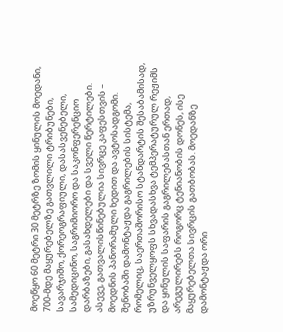მოეწყო 60 მეტრი 30 მეტრზე ზომის ყინულის მოედანი, 700-მდე მაყურებელზე გათვლილი ტრიბუნები, სავარჯიშო, ქორეოგრაფიული, დასასვენებელი, სამედიცინო, საგრიმიორო და საკონფერენციო დარბაზები, გასახდელები და სველი წერტილები. ასევე, გათვალისწინებულია სივრცე კაფესთვის – მოედნის პანორამული ხედით და ავტოსადგომი.
შენობაში დამონტაჟდა გაგრილების სისტემა, რომელიც, საერთაშორისო სტანდარტის შესაბამისად, უზრუნველყოფს სხვადასხვა ტემპერატურულ რეჟიმს და ყინულის საფარის გაგრილებასთან ერთად, არეგულირებს როგორც ტენიანობის დონეს, ისე მაყურებელთა სივრცის გათბობას. მოედანზე დამონტაჟდა ორი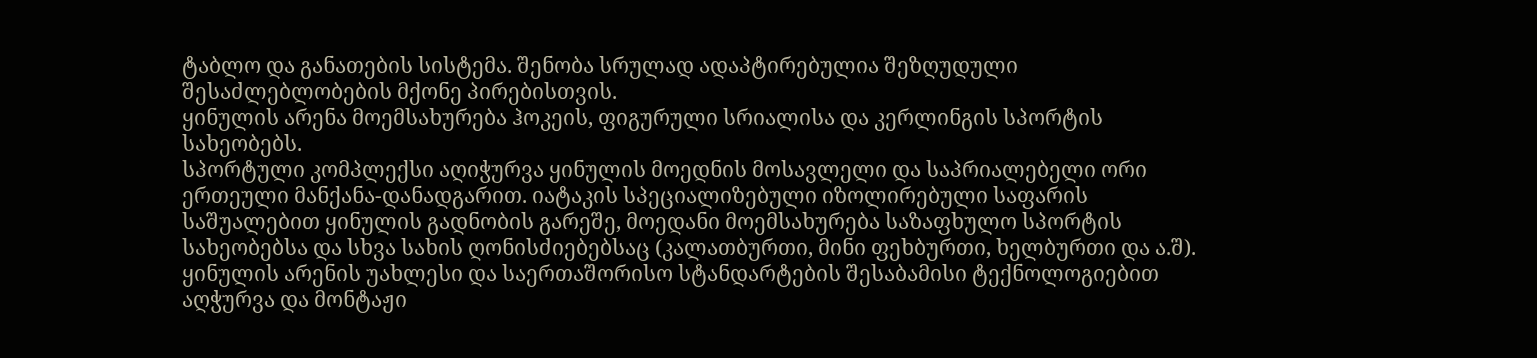ტაბლო და განათების სისტემა. შენობა სრულად ადაპტირებულია შეზღუდული შესაძლებლობების მქონე პირებისთვის.
ყინულის არენა მოემსახურება ჰოკეის, ფიგურული სრიალისა და კერლინგის სპორტის სახეობებს.
სპორტული კომპლექსი აღიჭურვა ყინულის მოედნის მოსავლელი და საპრიალებელი ორი ერთეული მანქანა-დანადგარით. იატაკის სპეციალიზებული იზოლირებული საფარის საშუალებით ყინულის გადნობის გარეშე, მოედანი მოემსახურება საზაფხულო სპორტის სახეობებსა და სხვა სახის ღონისძიებებსაც (კალათბურთი, მინი ფეხბურთი, ხელბურთი და ა.შ).
ყინულის არენის უახლესი და საერთაშორისო სტანდარტების შესაბამისი ტექნოლოგიებით აღჭურვა და მონტაჟი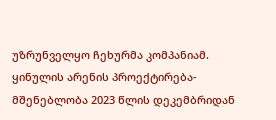უზრუნველყო ჩეხურმა კომპანიამ.
ყინულის არენის პროექტირება-მშენებლობა 2023 წლის დეკემბრიდან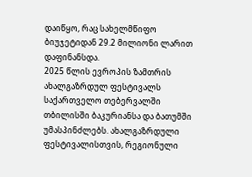დაიწყო, რაც სახელმწიფო ბიუჯეტიდან 29.2 მილიონი ლარით დაფინანსდა.
2025 წლის ევროპის ზამთრის ახალგაზრდულ ფესტივალს საქართველო თებერვალში თბილისში ბაკურიანსა და ბათუმში უმასპინძლებს. ახალგაზრდული ფესტივალისთვის, რეგიონული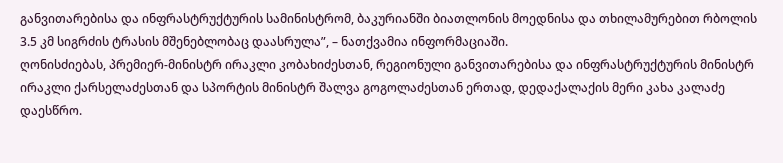განვითარებისა და ინფრასტრუქტურის სამინისტრომ, ბაკურიანში ბიათლონის მოედნისა და თხილამურებით რბოლის 3.5 კმ სიგრძის ტრასის მშენებლობაც დაასრულა”, – ნათქვამია ინფორმაციაში.
ღონისძიებას, პრემიერ-მინისტრ ირაკლი კობახიძესთან, რეგიონული განვითარებისა და ინფრასტრუქტურის მინისტრ ირაკლი ქარსელაძესთან და სპორტის მინისტრ შალვა გოგოლაძესთან ერთად, დედაქალაქის მერი კახა კალაძე დაესწრო.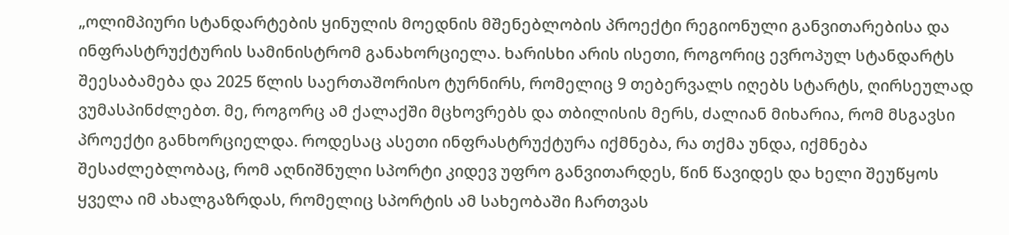„ოლიმპიური სტანდარტების ყინულის მოედნის მშენებლობის პროექტი რეგიონული განვითარებისა და ინფრასტრუქტურის სამინისტრომ განახორციელა. ხარისხი არის ისეთი, როგორიც ევროპულ სტანდარტს შეესაბამება და 2025 წლის საერთაშორისო ტურნირს, რომელიც 9 თებერვალს იღებს სტარტს, ღირსეულად ვუმასპინძლებთ. მე, როგორც ამ ქალაქში მცხოვრებს და თბილისის მერს, ძალიან მიხარია, რომ მსგავსი პროექტი განხორციელდა. როდესაც ასეთი ინფრასტრუქტურა იქმნება, რა თქმა უნდა, იქმნება შესაძლებლობაც, რომ აღნიშნული სპორტი კიდევ უფრო განვითარდეს, წინ წავიდეს და ხელი შეუწყოს ყველა იმ ახალგაზრდას, რომელიც სპორტის ამ სახეობაში ჩართვას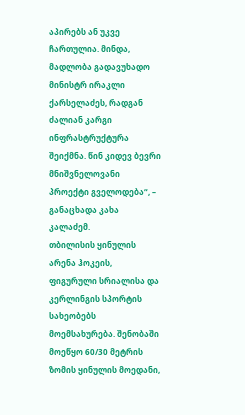აპირებს ან უკვე ჩართულია. მინდა, მადლობა გადავუხადო მინისტრ ირაკლი ქარსელაძეს, რადგან ძალიან კარგი ინფრასტრუქტურა შეიქმნა. წინ კიდევ ბევრი მნიშვნელოვანი პროექტი გველოდება“, – განაცხადა კახა კალაძემ.
თბილისის ყინულის არენა ჰოკეის, ფიგურული სრიალისა და კერლინგის სპორტის სახეობებს მოემსახურება. შენობაში მოეწყო 60/30 მეტრის ზომის ყინულის მოედანი,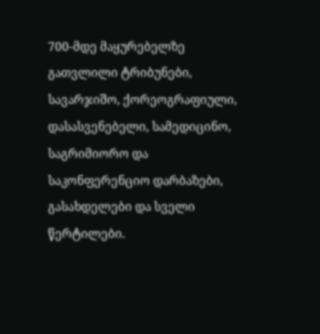700-მდე მაყურებელზე გათვლილი ტრიბუნები, სავარჯიშო, ქორეოგრაფიული, დასასვენებელი, სამედიცინო, საგრიმიორო და საკონფერენციო დარბაზები, გასახდელები და სველი წერტილები.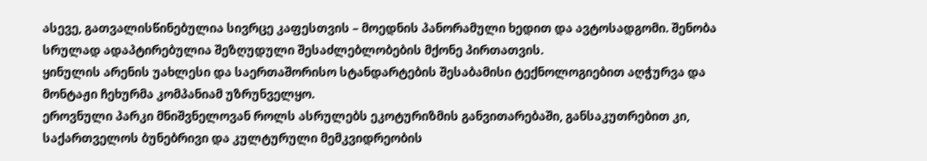ასევე, გათვალისწინებულია სივრცე კაფესთვის – მოედნის პანორამული ხედით და ავტოსადგომი. შენობა სრულად ადაპტირებულია შეზღუდული შესაძლებლობების მქონე პირთათვის.
ყინულის არენის უახლესი და საერთაშორისო სტანდარტების შესაბამისი ტექნოლოგიებით აღჭურვა და მონტაჟი ჩეხურმა კომპანიამ უზრუნველყო.
ეროვნული პარკი მნიშვნელოვან როლს ასრულებს ეკოტურიზმის განვითარებაში, განსაკუთრებით კი, საქართველოს ბუნებრივი და კულტურული მემკვიდრეობის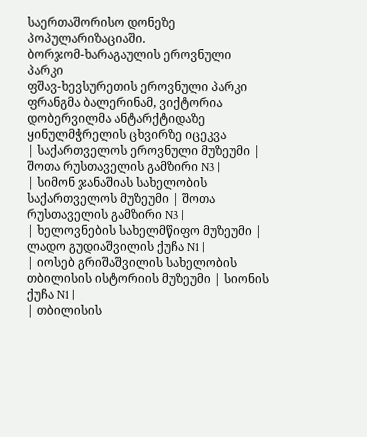საერთაშორისო დონეზე პოპულარიზაციაში.
ბორჯომ-ხარაგაულის ეროვნული პარკი
ფშავ-ხევსურეთის ეროვნული პარკი
ფრანგმა ბალერინამ, ვიქტორია დობერვილმა ანტარქტიდაზე ყინულმჭრელის ცხვირზე იცეკვა
| საქართველოს ეროვნული მუზეუმი | შოთა რუსთაველის გამზირი N3 |
| სიმონ ჯანაშიას სახელობის საქართველოს მუზეუმი | შოთა რუსთაველის გამზირი N3 |
| ხელოვნების სახელმწიფო მუზეუმი | ლადო გუდიაშვილის ქუჩა N1 |
| იოსებ გრიშაშვილის სახელობის თბილისის ისტორიის მუზეუმი | სიონის ქუჩა N1 |
| თბილისის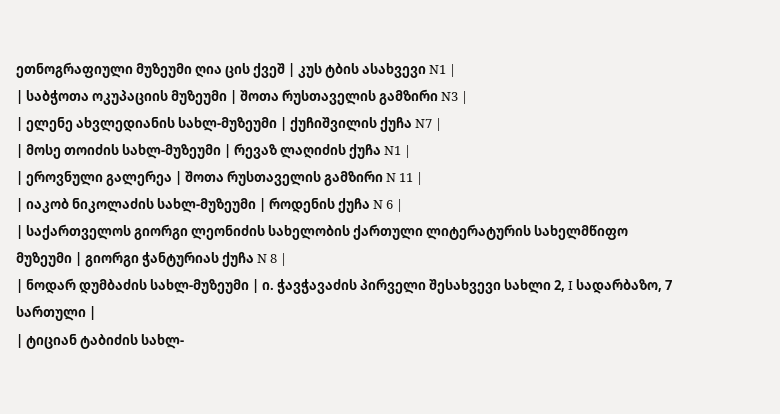ეთნოგრაფიული მუზეუმი ღია ცის ქვეშ | კუს ტბის ასახვევი N1 |
| საბჭოთა ოკუპაციის მუზეუმი | შოთა რუსთაველის გამზირი N3 |
| ელენე ახვლედიანის სახლ-მუზეუმი | ქუჩიშვილის ქუჩა N7 |
| მოსე თოიძის სახლ-მუზეუმი | რევაზ ლაღიძის ქუჩა N1 |
| ეროვნული გალერეა | შოთა რუსთაველის გამზირი N 11 |
| იაკობ ნიკოლაძის სახლ-მუზეუმი | როდენის ქუჩა N 6 |
| საქართველოს გიორგი ლეონიძის სახელობის ქართული ლიტერატურის სახელმწიფო მუზეუმი | გიორგი ჭანტურიას ქუჩა N 8 |
| ნოდარ დუმბაძის სახლ-მუზეუმი | ი. ჭავჭავაძის პირველი შესახვევი სახლი 2, I სადარბაზო, 7 სართული |
| ტიციან ტაბიძის სახლ-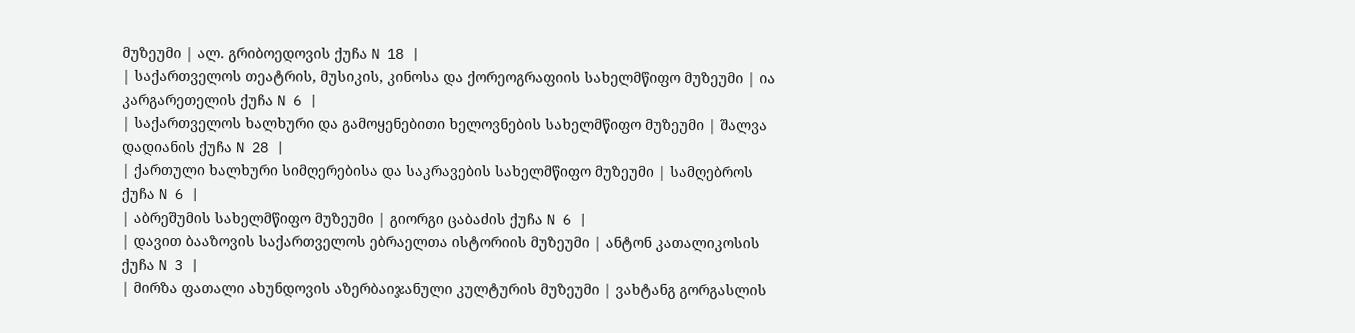მუზეუმი | ალ. გრიბოედოვის ქუჩა N 18 |
| საქართველოს თეატრის, მუსიკის, კინოსა და ქორეოგრაფიის სახელმწიფო მუზეუმი | ია კარგარეთელის ქუჩა N 6 |
| საქართველოს ხალხური და გამოყენებითი ხელოვნების სახელმწიფო მუზეუმი | შალვა დადიანის ქუჩა N 28 |
| ქართული ხალხური სიმღერებისა და საკრავების სახელმწიფო მუზეუმი | სამღებროს ქუჩა N 6 |
| აბრეშუმის სახელმწიფო მუზეუმი | გიორგი ცაბაძის ქუჩა N 6 |
| დავით ბააზოვის საქართველოს ებრაელთა ისტორიის მუზეუმი | ანტონ კათალიკოსის ქუჩა N 3 |
| მირზა ფათალი ახუნდოვის აზერბაიჯანული კულტურის მუზეუმი | ვახტანგ გორგასლის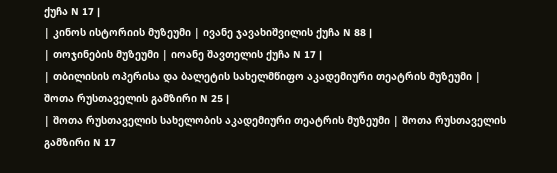ქუჩა N 17 |
| კინოს ისტორიის მუზეუმი | ივანე ჯავახიშვილის ქუჩა N 88 |
| თოჯინების მუზეუმი | იოანე შავთელის ქუჩა N 17 |
| თბილისის ოპერისა და ბალეტის სახელმწიფო აკადემიური თეატრის მუზეუმი | შოთა რუსთაველის გამზირი N 25 |
| შოთა რუსთაველის სახელობის აკადემიური თეატრის მუზეუმი | შოთა რუსთაველის გამზირი N 17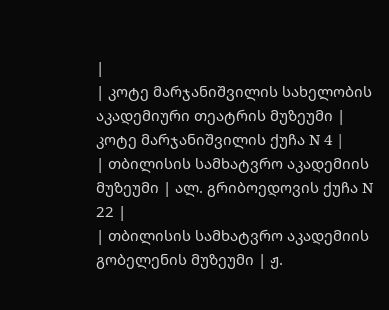|
| კოტე მარჯანიშვილის სახელობის აკადემიური თეატრის მუზეუმი | კოტე მარჯანიშვილის ქუჩა N 4 |
| თბილისის სამხატვრო აკადემიის მუზეუმი | ალ. გრიბოედოვის ქუჩა N 22 |
| თბილისის სამხატვრო აკადემიის გობელენის მუზეუმი | ჟ.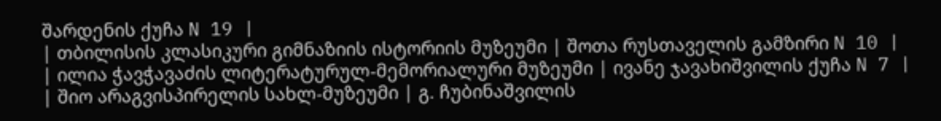შარდენის ქუჩა N 19 |
| თბილისის კლასიკური გიმნაზიის ისტორიის მუზეუმი | შოთა რუსთაველის გამზირი N 10 |
| ილია ჭავჭავაძის ლიტერატურულ-მემორიალური მუზეუმი | ივანე ჯავახიშვილის ქუჩა N 7 |
| შიო არაგვისპირელის სახლ-მუზეუმი | გ. ჩუბინაშვილის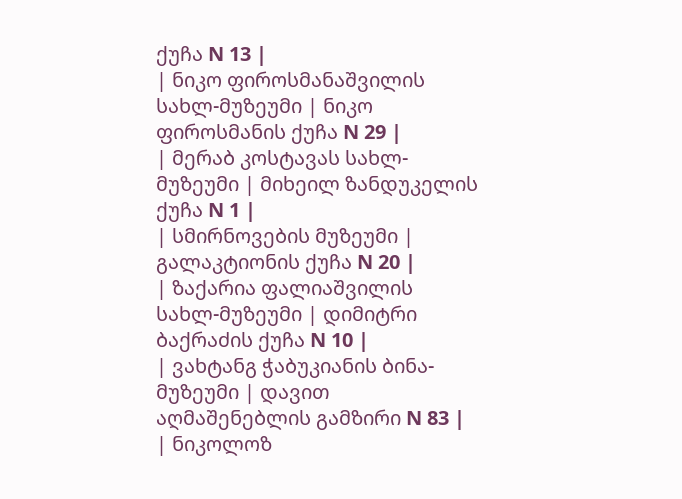ქუჩა N 13 |
| ნიკო ფიროსმანაშვილის სახლ-მუზეუმი | ნიკო ფიროსმანის ქუჩა N 29 |
| მერაბ კოსტავას სახლ-მუზეუმი | მიხეილ ზანდუკელის ქუჩა N 1 |
| სმირნოვების მუზეუმი | გალაკტიონის ქუჩა N 20 |
| ზაქარია ფალიაშვილის სახლ-მუზეუმი | დიმიტრი ბაქრაძის ქუჩა N 10 |
| ვახტანგ ჭაბუკიანის ბინა-მუზეუმი | დავით აღმაშენებლის გამზირი N 83 |
| ნიკოლოზ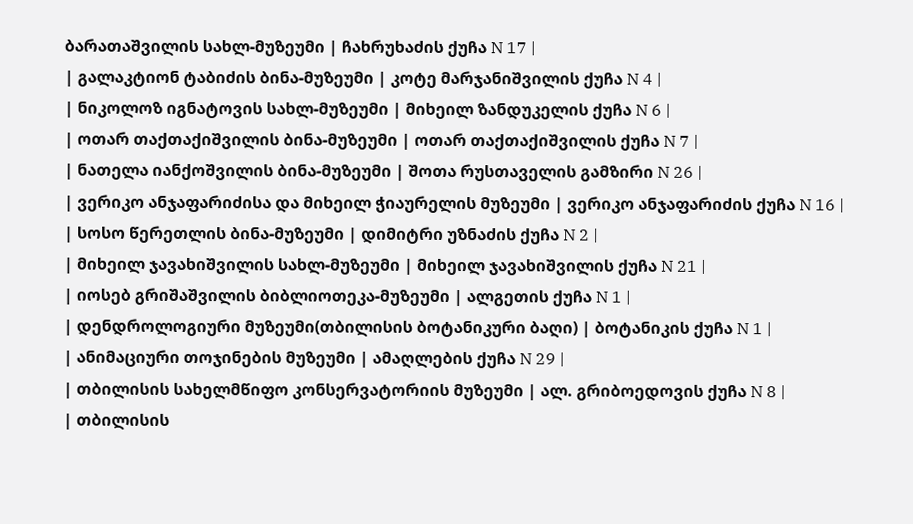ბარათაშვილის სახლ-მუზეუმი | ჩახრუხაძის ქუჩა N 17 |
| გალაკტიონ ტაბიძის ბინა-მუზეუმი | კოტე მარჯანიშვილის ქუჩა N 4 |
| ნიკოლოზ იგნატოვის სახლ-მუზეუმი | მიხეილ ზანდუკელის ქუჩა N 6 |
| ოთარ თაქთაქიშვილის ბინა-მუზეუმი | ოთარ თაქთაქიშვილის ქუჩა N 7 |
| ნათელა იანქოშვილის ბინა-მუზეუმი | შოთა რუსთაველის გამზირი N 26 |
| ვერიკო ანჯაფარიძისა და მიხეილ ჭიაურელის მუზეუმი | ვერიკო ანჯაფარიძის ქუჩა N 16 |
| სოსო წერეთლის ბინა-მუზეუმი | დიმიტრი უზნაძის ქუჩა N 2 |
| მიხეილ ჯავახიშვილის სახლ-მუზეუმი | მიხეილ ჯავახიშვილის ქუჩა N 21 |
| იოსებ გრიშაშვილის ბიბლიოთეკა-მუზეუმი | ალგეთის ქუჩა N 1 |
| დენდროლოგიური მუზეუმი(თბილისის ბოტანიკური ბაღი) | ბოტანიკის ქუჩა N 1 |
| ანიმაციური თოჯინების მუზეუმი | ამაღლების ქუჩა N 29 |
| თბილისის სახელმწიფო კონსერვატორიის მუზეუმი | ალ. გრიბოედოვის ქუჩა N 8 |
| თბილისის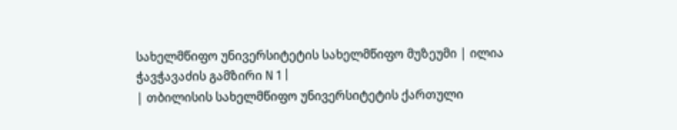სახელმწიფო უნივერსიტეტის სახელმწიფო მუზეუმი | ილია ჭავჭავაძის გამზირი N 1 |
| თბილისის სახელმწიფო უნივერსიტეტის ქართული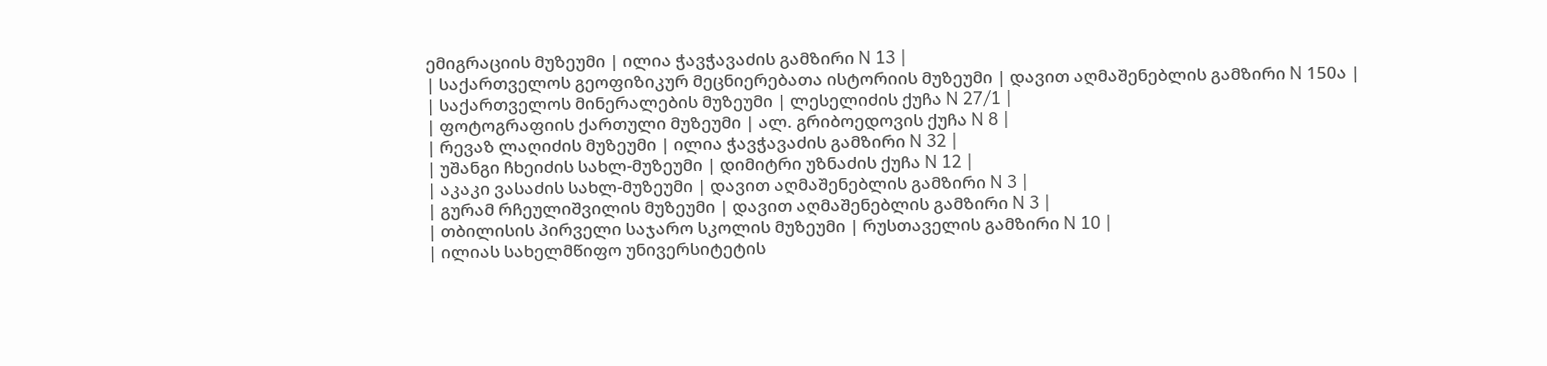ემიგრაციის მუზეუმი | ილია ჭავჭავაძის გამზირი N 13 |
| საქართველოს გეოფიზიკურ მეცნიერებათა ისტორიის მუზეუმი | დავით აღმაშენებლის გამზირი N 150ა |
| საქართველოს მინერალების მუზეუმი | ლესელიძის ქუჩა N 27/1 |
| ფოტოგრაფიის ქართული მუზეუმი | ალ. გრიბოედოვის ქუჩა N 8 |
| რევაზ ლაღიძის მუზეუმი | ილია ჭავჭავაძის გამზირი N 32 |
| უშანგი ჩხეიძის სახლ-მუზეუმი | დიმიტრი უზნაძის ქუჩა N 12 |
| აკაკი ვასაძის სახლ-მუზეუმი | დავით აღმაშენებლის გამზირი N 3 |
| გურამ რჩეულიშვილის მუზეუმი | დავით აღმაშენებლის გამზირი N 3 |
| თბილისის პირველი საჯარო სკოლის მუზეუმი | რუსთაველის გამზირი N 10 |
| ილიას სახელმწიფო უნივერსიტეტის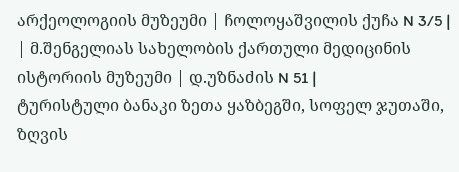არქეოლოგიის მუზეუმი | ჩოლოყაშვილის ქუჩა N 3/5 |
| მ.შენგელიას სახელობის ქართული მედიცინის ისტორიის მუზეუმი | დ.უზნაძის N 51 |
ტურისტული ბანაკი ზეთა ყაზბეგში, სოფელ ჯუთაში, ზღვის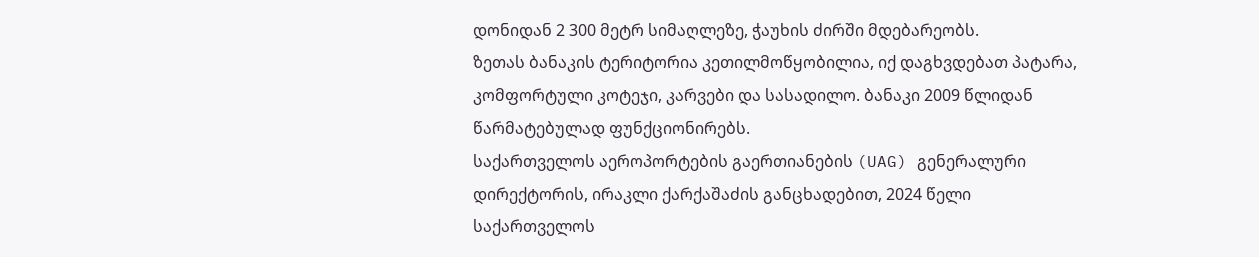დონიდან 2 300 მეტრ სიმაღლეზე, ჭაუხის ძირში მდებარეობს.
ზეთას ბანაკის ტერიტორია კეთილმოწყობილია, იქ დაგხვდებათ პატარა, კომფორტული კოტეჯი, კარვები და სასადილო. ბანაკი 2009 წლიდან წარმატებულად ფუნქციონირებს.
საქართველოს აეროპორტების გაერთიანების (UAG) გენერალური დირექტორის, ირაკლი ქარქაშაძის განცხადებით, 2024 წელი საქართველოს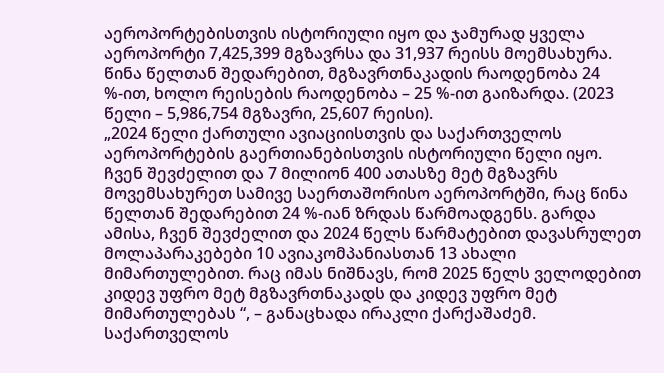აეროპორტებისთვის ისტორიული იყო და ჯამურად ყველა აეროპორტი 7,425,399 მგზავრსა და 31,937 რეისს მოემსახურა. წინა წელთან შედარებით, მგზავრთნაკადის რაოდენობა 24 %-ით, ხოლო რეისების რაოდენობა – 25 %-ით გაიზარდა. (2023 წელი – 5,986,754 მგზავრი, 25,607 რეისი).
„2024 წელი ქართული ავიაციისთვის და საქართველოს აეროპორტების გაერთიანებისთვის ისტორიული წელი იყო. ჩვენ შევძელით და 7 მილიონ 400 ათასზე მეტ მგზავრს მოვემსახურეთ სამივე საერთაშორისო აეროპორტში, რაც წინა წელთან შედარებით 24 %-იან ზრდას წარმოადგენს. გარდა ამისა, ჩვენ შევძელით და 2024 წელს წარმატებით დავასრულეთ მოლაპარაკებები 10 ავიაკომპანიასთან 13 ახალი მიმართულებით. რაც იმას ნიშნავს, რომ 2025 წელს ველოდებით კიდევ უფრო მეტ მგზავრთნაკადს და კიდევ უფრო მეტ მიმართულებას “, – განაცხადა ირაკლი ქარქაშაძემ.
საქართველოს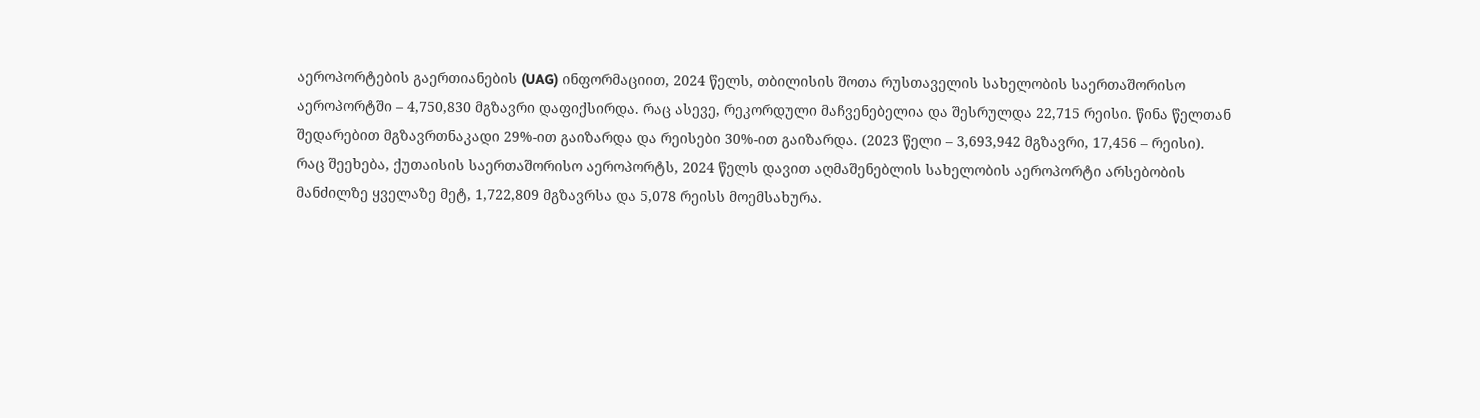აეროპორტების გაერთიანების (UAG) ინფორმაციით, 2024 წელს, თბილისის შოთა რუსთაველის სახელობის საერთაშორისო აეროპორტში – 4,750,830 მგზავრი დაფიქსირდა. რაც ასევე, რეკორდული მაჩვენებელია და შესრულდა 22,715 რეისი. წინა წელთან შედარებით მგზავრთნაკადი 29%-ით გაიზარდა და რეისები 30%-ით გაიზარდა. (2023 წელი – 3,693,942 მგზავრი, 17,456 – რეისი).
რაც შეეხება, ქუთაისის საერთაშორისო აეროპორტს, 2024 წელს დავით აღმაშენებლის სახელობის აეროპორტი არსებობის მანძილზე ყველაზე მეტ, 1,722,809 მგზავრსა და 5,078 რეისს მოემსახურა.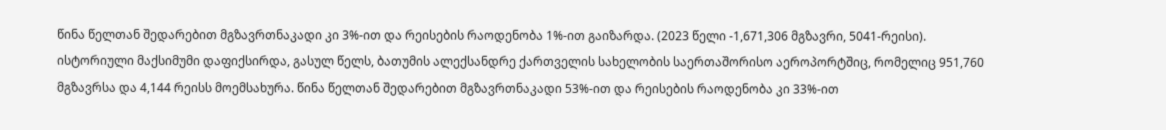წინა წელთან შედარებით მგზავრთნაკადი კი 3%-ით და რეისების რაოდენობა 1%-ით გაიზარდა. (2023 წელი -1,671,306 მგზავრი, 5041-რეისი).
ისტორიული მაქსიმუმი დაფიქსირდა, გასულ წელს, ბათუმის ალექსანდრე ქართველის სახელობის საერთაშორისო აეროპორტშიც, რომელიც 951,760 მგზავრსა და 4,144 რეისს მოემსახურა. წინა წელთან შედარებით მგზავრთნაკადი 53%-ით და რეისების რაოდენობა კი 33%-ით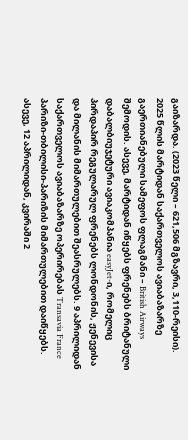გაიზარდა. (2023 წელი – 621,506 მგზავრი, 3,110-რეისი).
2025 წლის მარტიდან საქართველოს ავიაბაზარზე გაერთიანებული სამეფოს ფლაგმანი – British Airways შემოდის. ასევე, მარტიდან იწყებს ფრენებს ბრიტანული დაბალბიუჯეტური ავიაკომპანია easyJet-ი, რომელიც პირდაპირ რეგულარულ ფრენებს ლონდონის, ჟენევისა და მილანის მიმართულებით შეასრულებს. 9 აპრილიდან საქართველოს ავიაბაზარზე ოპერირებას Transavia France პარიზი-თბილისი-პარიზის მიმართულებით დაიწყებს. ასევე, 12 აპრილიდან, კვირაში 2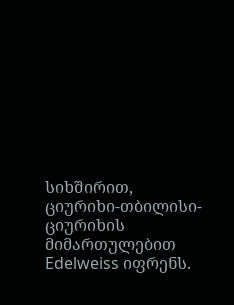სიხშირით, ციურიხი-თბილისი-ციურიხის მიმართულებით Edelweiss იფრენს.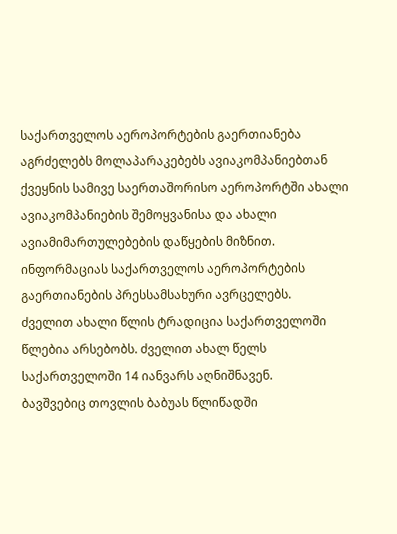საქართველოს აეროპორტების გაერთიანება აგრძელებს მოლაპარაკებებს ავიაკომპანიებთან ქვეყნის სამივე საერთაშორისო აეროპორტში ახალი ავიაკომპანიების შემოყვანისა და ახალი ავიამიმართულებების დაწყების მიზნით.
ინფორმაციას საქართველოს აეროპორტების გაერთიანების პრესსამსახური ავრცელებს.
ძველით ახალი წლის ტრადიცია საქართველოში წლებია არსებობს. ძველით ახალ წელს საქართველოში 14 იანვარს აღნიშნავენ.
ბავშვებიც თოვლის ბაბუას წლიწადში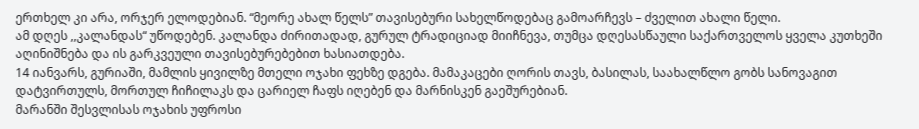ერთხელ კი არა, ორჯერ ელოდებიან. “მეორე ახალ წელს” თავისებური სახელწოდებაც გამოარჩევს – ძველით ახალი წელი.
ამ დღეს ,,კალანდას“ უწოდებენ. კალანდა ძირითადად, გურულ ტრადიციად მიიჩნევა, თუმცა დღესასწაული საქართველოს ყველა კუთხეში აღინიშნება და ის გარკვეული თავისებურებებით ხასიათდება.
14 იანვარს, გურიაში, მამლის ყივილზე მთელი ოჯახი ფეხზე დგება. მამაკაცები ღორის თავს, ბასილას, საახალწლო გობს სანოვაგით დატვირთულს, მორთულ ჩიჩილაკს და ცარიელ ჩაფს იღებენ და მარნისკენ გაეშურებიან.
მარანში შესვლისას ოჯახის უფროსი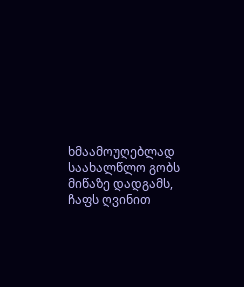ხმაამოუღებლად საახალწლო გობს მიწაზე დადგამს, ჩაფს ღვინით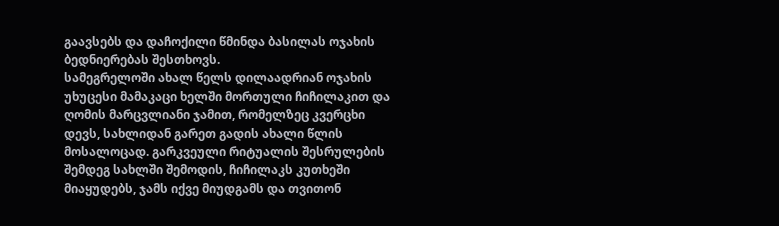გაავსებს და დაჩოქილი წმინდა ბასილას ოჯახის ბედნიერებას შესთხოვს.
სამეგრელოში ახალ წელს დილაადრიან ოჯახის უხუცესი მამაკაცი ხელში მორთული ჩიჩილაკით და ღომის მარცვლიანი ჯამით, რომელზეც კვერცხი დევს, სახლიდან გარეთ გადის ახალი წლის მოსალოცად. გარკვეული რიტუალის შესრულების შემდეგ სახლში შემოდის, ჩიჩილაკს კუთხეში მიაყუდებს, ჯამს იქვე მიუდგამს და თვითონ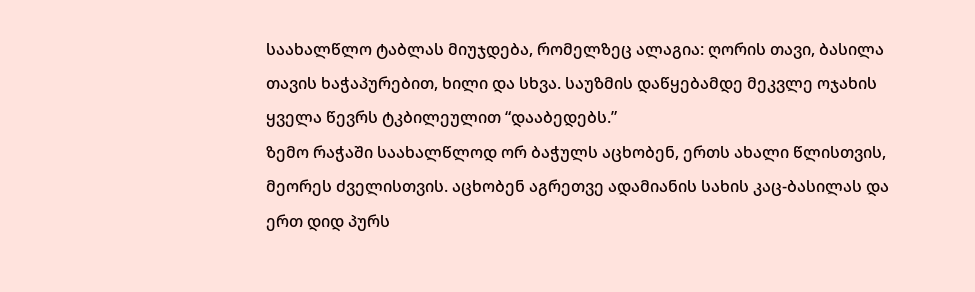საახალწლო ტაბლას მიუჯდება, რომელზეც ალაგია: ღორის თავი, ბასილა თავის ხაჭაპურებით, ხილი და სხვა. საუზმის დაწყებამდე მეკვლე ოჯახის ყველა წევრს ტკბილეულით “დააბედებს.”
ზემო რაჭაში საახალწლოდ ორ ბაჭულს აცხობენ, ერთს ახალი წლისთვის, მეორეს ძველისთვის. აცხობენ აგრეთვე ადამიანის სახის კაც-ბასილას და ერთ დიდ პურს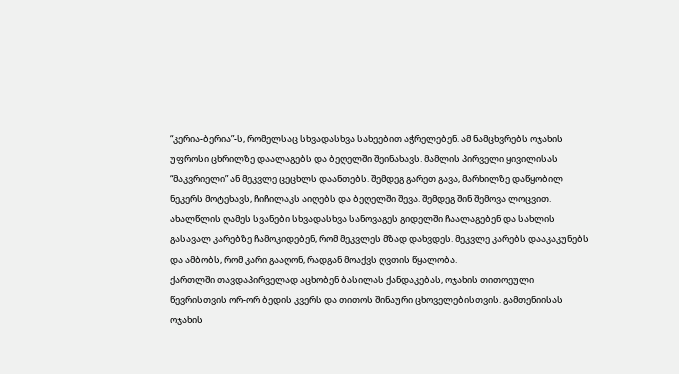“კერია-ბერია”-ს, რომელსაც სხვადასხვა სახეებით აჭრელებენ. ამ ნამცხვრებს ოჯახის უფროსი ცხრილზე დაალაგებს და ბეღელში შეინახავს. მამლის პირველი ყივილისას “მაკვრიელი” ან მეკვლე ცეცხლს დაანთებს. შემდეგ გარეთ გავა, მარხილზე დაწყობილ ნეკერს მოტეხავს, ჩიჩილაკს აიღებს და ბეღელში შევა. შემდეგ შინ შემოვა ლოცვით.
ახალწლის ღამეს სვანები სხვადასხვა სანოვაგეს გიდელში ჩაალაგებენ და სახლის გასავალ კარებზე ჩამოკიდებენ, რომ მეკვლეს მზად დახვდეს. მეკვლე კარებს დააკაკუნებს და ამბობს, რომ კარი გააღონ, რადგან მოაქვს ღვთის წყალობა.
ქართლში თავდაპირველად აცხობენ ბასილას ქანდაკებას, ოჯახის თითოეული წევრისთვის ორ-ორ ბედის კვერს და თითოს შინაური ცხოველებისთვის. გამთენიისას ოჯახის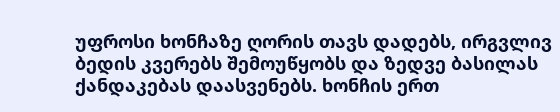უფროსი ხონჩაზე ღორის თავს დადებს, ირგვლივ ბედის კვერებს შემოუწყობს და ზედვე ბასილას ქანდაკებას დაასვენებს. ხონჩის ერთ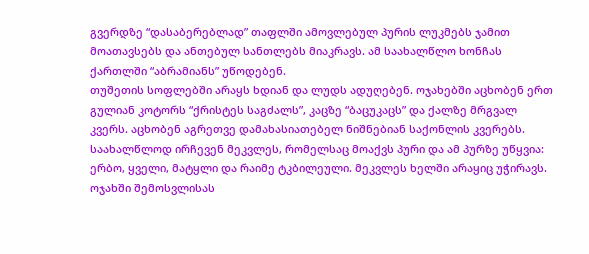გვერდზე “დასაბერებლად” თაფლში ამოვლებულ პურის ლუკმებს ჯამით მოათავსებს და ანთებულ სანთლებს მიაკრავს. ამ საახალწლო ხონჩას ქართლში “აბრამიანს” უწოდებენ.
თუშეთის სოფლებში არაყს ხდიან და ლუდს ადუღებენ. ოჯახებში აცხობენ ერთ გულიან კოტორს “ქრისტეს საგძალს”, კაცზე “ბაცუკაცს” და ქალზე მრგვალ კვერს. აცხობენ აგრეთვე დამახასიათებელ ნიშნებიან საქონლის კვერებს. საახალწლოდ ირჩევენ მეკვლეს, რომელსაც მოაქვს პური და ამ პურზე უწყვია: ერბო, ყველი, მატყლი და რაიმე ტკბილეული. მეკვლეს ხელში არაყიც უჭირავს. ოჯახში შემოსვლისას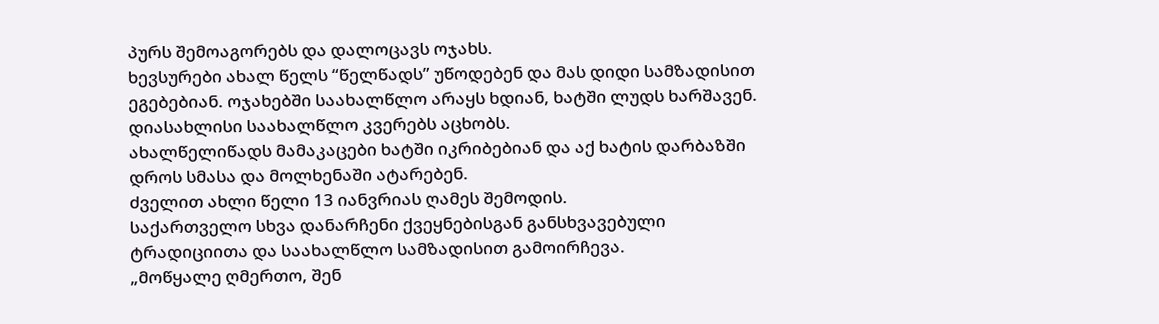პურს შემოაგორებს და დალოცავს ოჯახს.
ხევსურები ახალ წელს “წელწადს” უწოდებენ და მას დიდი სამზადისით ეგებებიან. ოჯახებში საახალწლო არაყს ხდიან, ხატში ლუდს ხარშავენ. დიასახლისი საახალწლო კვერებს აცხობს.
ახალწელიწადს მამაკაცები ხატში იკრიბებიან და აქ ხატის დარბაზში დროს სმასა და მოლხენაში ატარებენ.
ძველით ახლი წელი 13 იანვრიას ღამეს შემოდის.
საქართველო სხვა დანარჩენი ქვეყნებისგან განსხვავებული ტრადიციითა და საახალწლო სამზადისით გამოირჩევა.
„მოწყალე ღმერთო, შენ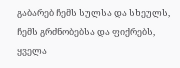გაბარებ ჩემს სულსა და სხეულს, ჩემს გრძნობებსა და ფიქრებს, ყველა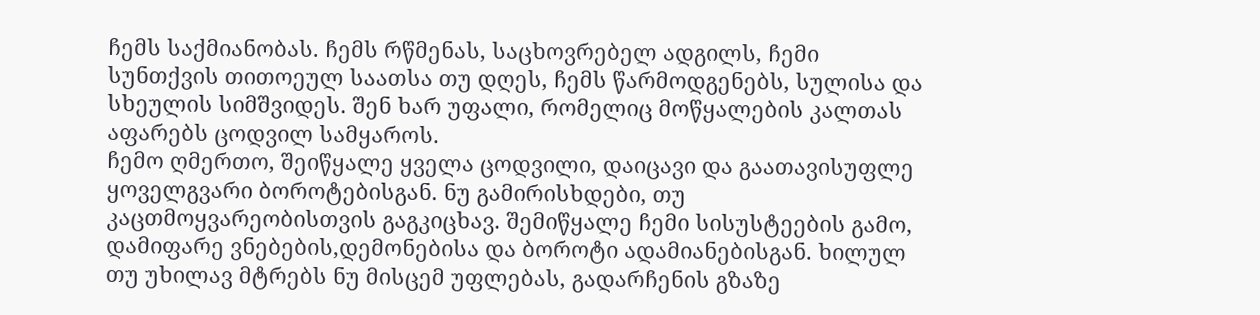ჩემს საქმიანობას. ჩემს რწმენას, საცხოვრებელ ადგილს, ჩემი სუნთქვის თითოეულ საათსა თუ დღეს, ჩემს წარმოდგენებს, სულისა და სხეულის სიმშვიდეს. შენ ხარ უფალი, რომელიც მოწყალების კალთას აფარებს ცოდვილ სამყაროს.
ჩემო ღმერთო, შეიწყალე ყველა ცოდვილი, დაიცავი და გაათავისუფლე ყოველგვარი ბოროტებისგან. ნუ გამირისხდები, თუ კაცთმოყვარეობისთვის გაგკიცხავ. შემიწყალე ჩემი სისუსტეების გამო, დამიფარე ვნებების,დემონებისა და ბოროტი ადამიანებისგან. ხილულ თუ უხილავ მტრებს ნუ მისცემ უფლებას, გადარჩენის გზაზე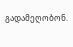გადამეღობონ.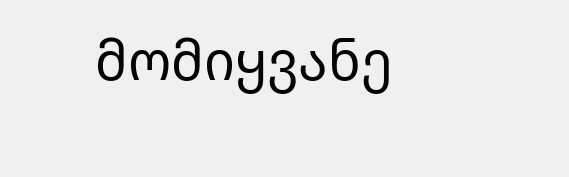მომიყვანე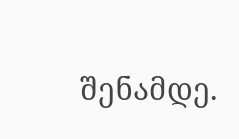შენამდე.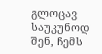გლოცავ საუკუნოდ შენ, ჩემს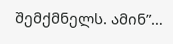შემქმნელს. ამინ”…